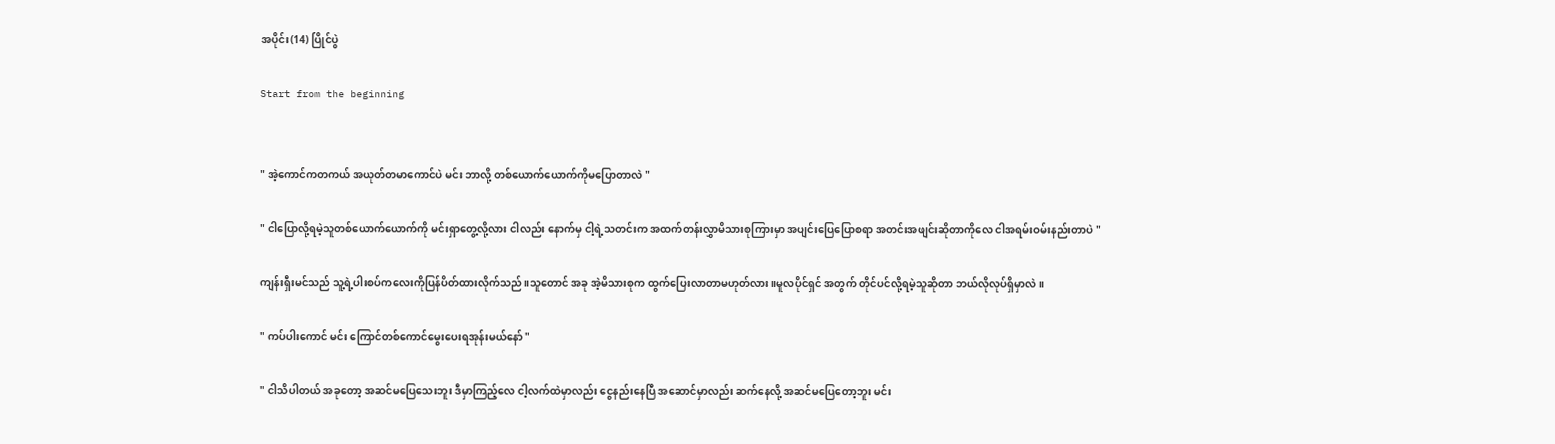အပိုင်း(14) ပြိုင်ပွဲ

Start from the beginning


" အဲ့ကောင်ကတကယ် အယုတ်တမာကောင်ပဲ မင်း ဘာလို့ တစ်ယောက်ယောက်ကိုမပြောတာလဲ "

" ငါပြောလို့ရမဲ့သူတစ်ယောက်ယောက်ကို မင်းရှာတွေ့လို့လား ငါလည်း နောက်မှ ငါ့ရဲ့သတင်းက အထက်တန်းလွှာမိသားစုကြားမှာ အပျင်းပြေပြောစရာ အတင်းအဖျင်းဆိုတာကိုလေ ငါအရမ်းဝမ်းနည်းတာပဲ "

ကျန်းရှီးမင်သည် သူ့ရဲ့ပါးစပ်ကလေးကိုပြန်ပိတ်ထားလိုက်သည်။သူတောင် အခု အဲ့မိသားစုက ထွက်ပြေးလာတာမဟုတ်လား။မူလပိုင်ရှင် အတွက် တိုင်ပင်လို့ရမဲ့သူဆိုတာ ဘယ်လိုလုပ်ရှိမှာလဲ။

" ကပ်ပါးကောင် မင်း ကြောင်တစ်ကောင်မွေးပေးရအုန်းမယ်နော် "

" ငါသိပါတယ် အခုတော့ အဆင်မပြေသေးဘူး ဒီမှာကြည့်လေ ငါ့လက်ထဲမှာလည်း ငွေနည်းနေပြီ အဆောင်မှာလည်း ဆက်နေလို့ အဆင်မပြေတော့ဘူး မင်း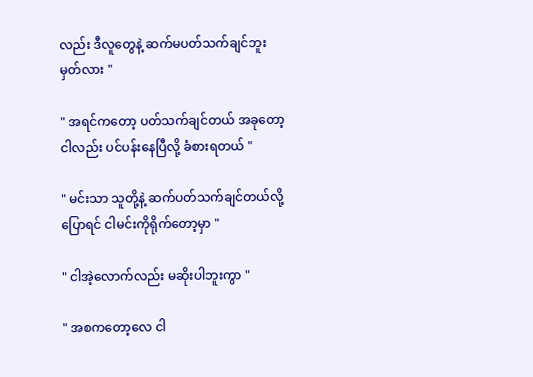လည်း ဒီလူတွေနဲ့ ဆက်မပတ်သက်ချင်ဘူး မှတ်လား "

" အရင်ကတော့ ပတ်သက်ချင်တယ် အခုတော့ ငါလည်း ပင်ပန်းနေပြီလို့ ခံစားရတယ် "

" မင်းသာ သူတို့နဲ့ ဆက်ပတ်သက်ချင်တယ်လို့ ပြောရင် ငါမင်းကိုရိုက်တော့မှာ "

" ငါအဲ့လောက်လည်း မဆိုးပါဘူးကွာ "

" အစကတော့လေ ငါ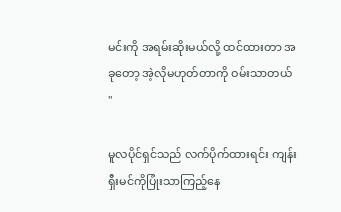မင်းကို အရမ်းဆိုးမယ်လို့ ထင်ထားတာ အခုတော့ အဲ့လိုမဟုတ်တာကို ဝမ်းသာတယ် "

မူလပိုင်ရှင်သည် လက်ပိုက်ထားရင်း ကျန်းရှီးမင်ကိုပြုံးသာကြည့်နေ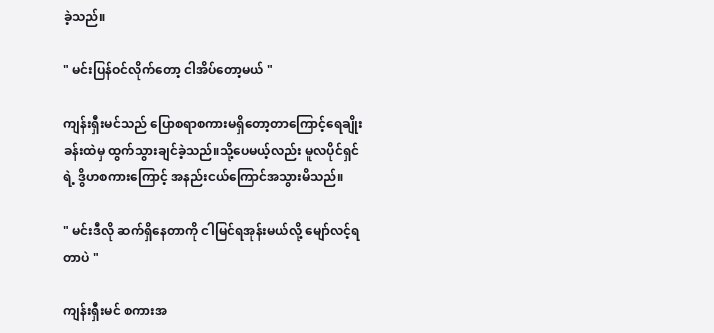ခဲ့သည်။

" မင်းပြန်ဝင်လိုက်တော့ ငါအိပ်တော့မယ် "

ကျန်းရှီးမင်သည် ပြောစရာစကားမရှိတော့တာကြောင့်ရေချိုးခန်းထဲမှ ထွက်သွားချင်ခဲ့သည်။သို့ပေမယ့်လည်း မူလပိုင်ရှင်ရဲ့ ဒွိဟစကားကြောင့် အနည်းငယ်ကြောင်အသွားမိသည်။

" မင်းဒီလို ဆက်ရှိနေတာကို ငါမြင်ရအုန်းမယ်လို့ မျော်လင့်ရတာပဲ "

ကျန်းရှီးမင် စကားအ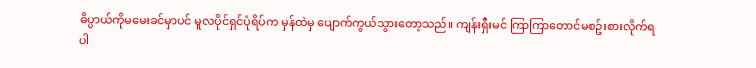ဓိပ္ပာယ်ကိုမမေးခင်မှာပင် မူလပိုင်ရှင်ပုံရိပ်က မှန်ထဲမှ ပျောက်ကွယ်သွားတော့သည်။ ကျန်းရှီးမင် ကြာကြာတောင်မစဥ်းစားလိုက်ရပါ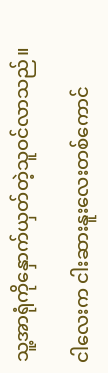သူ့အာရုံကိုနှောက်ယှတ်တဲ့သူဝင်လာသည်။

ငါလေးက ငါးဆားနူးလေးတစ်ကောင်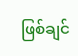ဖြစ်ချင်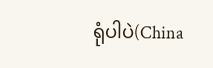ရုံပါပဲ(China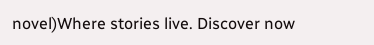novel)Where stories live. Discover now